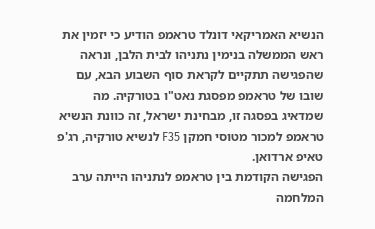הנשיא האמריקאי דונלד טראמפ הודיע כי יזמין את ראש הממשלה בנימין נתניהו לבית הלבן, ונראה שהפגישה תתקיים לקראת סוף השבוע הבא, עם שובו של טראמפ מפסגת נאט"ו בטורקיה. מה שמדאיג בפסגה זו, מבחינת ישראל, זה כוונת הנשיא טראמפ למכור מטוסי חמקן F35 לנשיא טורקיה, רג'פ טאיפ ארדואן.
הפגישה הקודמת בין טראמפ לנתניהו הייתה ערב המלחמה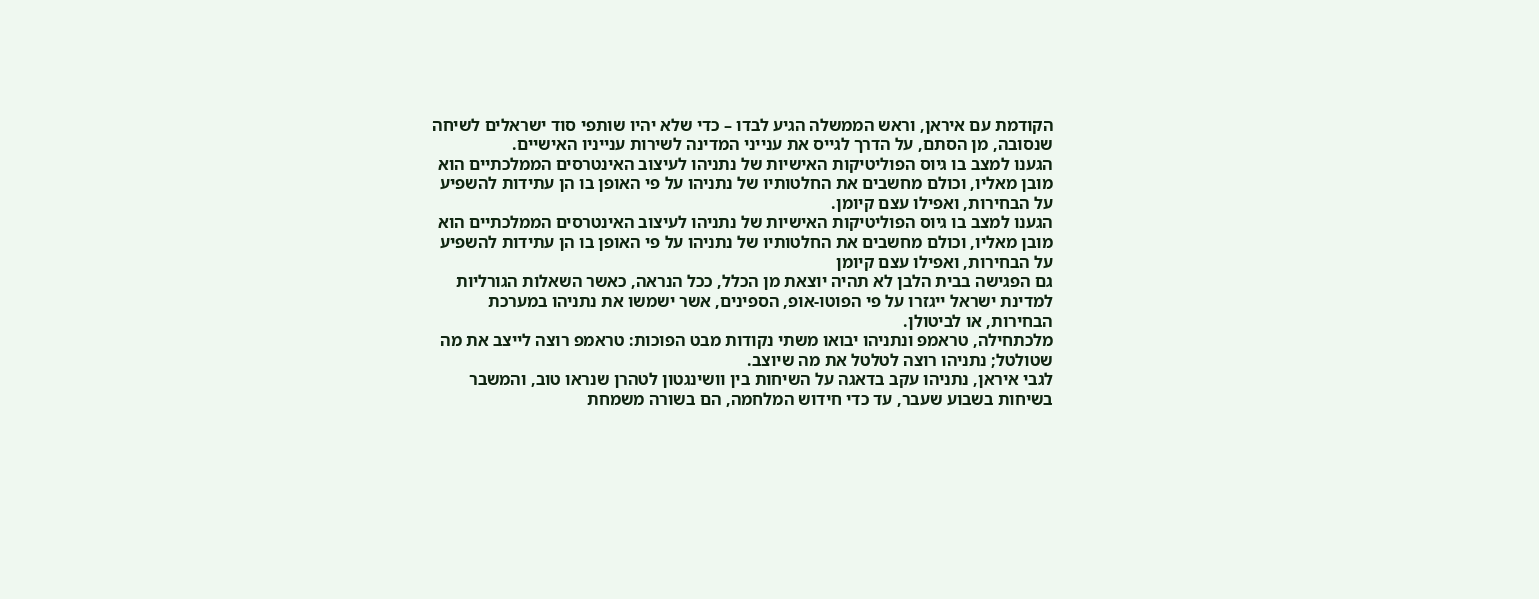הקודמת עם איראן, וראש הממשלה הגיע לבדו – כדי שלא יהיו שותפי סוד ישראלים לשיחה שנסובה, מן הסתם, על הדרך לגייס את ענייני המדינה לשירות ענייניו האישיים.
הגענו למצב בו גיוס הפוליטיקות האישיות של נתניהו לעיצוב האינטרסים הממלכתיים הוא מובן מאליו, וכולם מחשבים את החלטותיו של נתניהו על פי האופן בו הן עתידות להשפיע על הבחירות, ואפילו עצם קיומן.
הגענו למצב בו גיוס הפוליטיקות האישיות של נתניהו לעיצוב האינטרסים הממלכתיים הוא מובן מאליו, וכולם מחשבים את החלטותיו של נתניהו על פי האופן בו הן עתידות להשפיע על הבחירות, ואפילו עצם קיומן
גם הפגישה בבית הלבן לא תהיה יוצאת מן הכלל, ככל הנראה, כאשר השאלות הגורליות למדינת ישראל ייגזרו על פי הפוטו-אופ, הספינים, אשר ישמשו את נתניהו במערכת הבחירות, או לביטולן.
מלכתחילה, טראמפ ונתניהו יבואו משתי נקודות מבט הפוכות: טראמפ רוצה לייצב את מה שטולטל; נתניהו רוצה לטלטל את מה שיוצב.
לגבי איראן, נתניהו עקב בדאגה על השיחות בין וושינגטון לטהרן שנראו טוב, והמשבר בשיחות בשבוע שעבר, עד כדי חידוש המלחמה, הם בשורה משמחת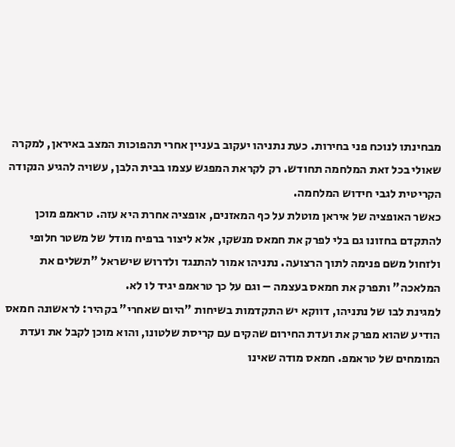מבחינתו לנוכח פני בחירות. כעת נתניהו יעקוב בעניין אחרי תהפוכות המצב באיראן, למקרה שאולי בכל זאת המלחמה תחודש. רק לקראת המפגש עצמו בבית הלבן, עשויה להגיע הנקודה הקריטית לגבי חידוש המלחמה.
כאשר האופציה של איראן מוטלת על כף המאזנים, אופציה אחרת היא עזה. טראמפ מוכן להתקדם בחזונו גם בלי לפרק את חמאס מנשקו, אלא ליצור ברפיח מודל של משטר חלופי ולזחול משם פנימה לתוך הרצועה. נתניהו אמור להתנגד ולדרוש שישראל "תשלים את המלאכה" ותפרק את חמאס בעצמה – וגם על כך טראמפ יגיד לו לא.
למגינת לבו של נתניהו, דווקא יש התקדמות בשיחות "היום שאחרי" בקהיר: לראשונה חמאס הודיע שהוא מפרק את ועדת החירום שהקים עם קריסת שלטונו, והוא מוכן לקבל את ועדת המומחים של טראמפ. חמאס מודה שאינו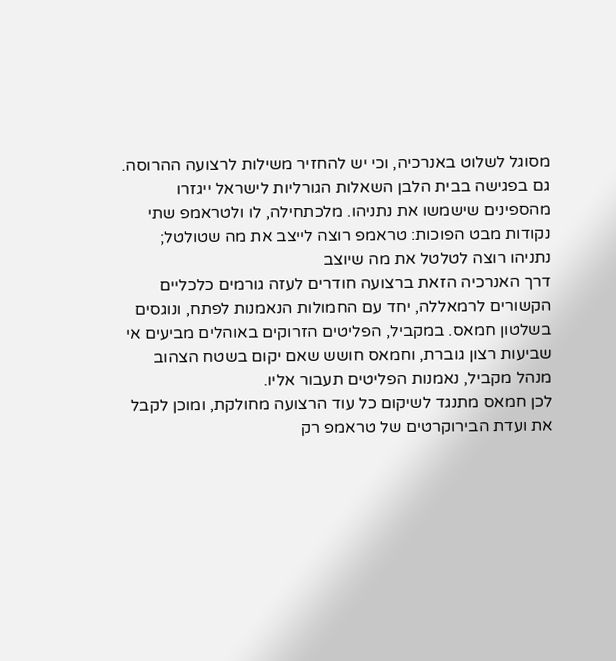מסוגל לשלוט באנרכיה, וכי יש להחזיר משילות לרצועה ההרוסה.
גם בפגישה בבית הלבן השאלות הגורליות לישראל ייגזרו מהספינים שישמשו את נתניהו. מלכתחילה, לו ולטראמפ שתי נקודות מבט הפוכות: טראמפ רוצה לייצב את מה שטולטל; נתניהו רוצה לטלטל את מה שיוצב
דרך האנרכיה הזאת ברצועה חודרים לעזה גורמים כלכליים הקשורים לרמאללה, יחד עם החמולות הנאמנות לפתח, ונוגסים בשלטון חמאס. במקביל, הפליטים הזרוקים באוהלים מביעים אי שביעות רצון גוברת, וחמאס חושש שאם יקום בשטח הצהוב מנהל מקביל, נאמנות הפליטים תעבור אליו.
לכן חמאס מתנגד לשיקום כל עוד הרצועה מחולקת, ומוכן לקבל את ועדת הבירוקרטים של טראמפ רק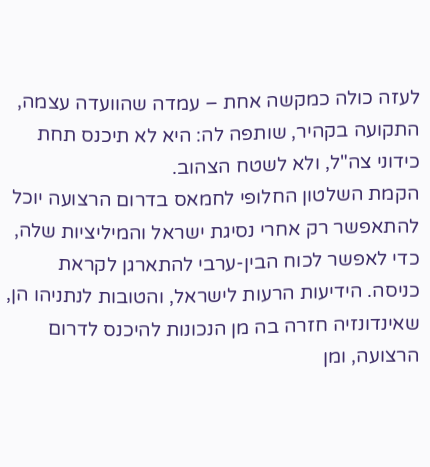לעזה כולה כמקשה אחת – עמדה שהוועדה עצמה, התקועה בקהיר, שותפה לה: היא לא תיכנס תחת כידוני צה"ל, ולא לשטח הצהוב.
הקמת השלטון החלופי לחמאס בדרום הרצועה יוכל להתאפשר רק אחרי נסיגת ישראל והמיליציות שלה, כדי לאפשר לכוח הבין-ערבי להתארגן לקראת כניסה. הידיעות הרעות לישראל, והטובות לנתניהו הן, שאינדונזיה חזרה בה מן הנכונות להיכנס לדרום הרצועה, ומן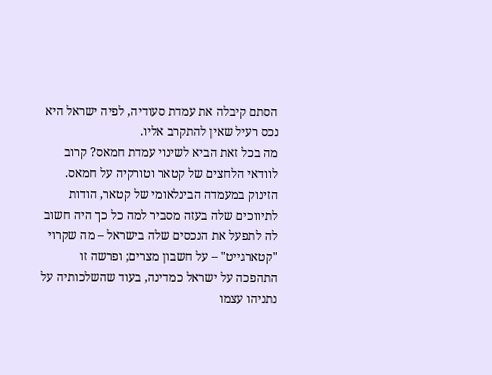הסתם קיבלה את עמדת סעודיה, לפיה ישראל היא נכס רעיל שאין להתקרב אליו.
מה בכל זאת הביא לשינוי עמדת חמאס? קרוב לוודאי הלחצים של קטאר וטורקיה על חמאס. הזינוק במעמדה הבינלאומי של קטאר, הודות לתיווכים שלה בעזה מסביר למה כל כך היה חשוב לה לתפעל את הנכסים שלה בישראל – מה שקרוי "קטארגייט" – על חשבון מצרים; ופרשה זו התהפכה על ישראל כמדינה, בעוד שהשלכותיה על נתניהו עצמו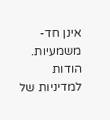אינן חד-משמעיות.
הודות למדיניות של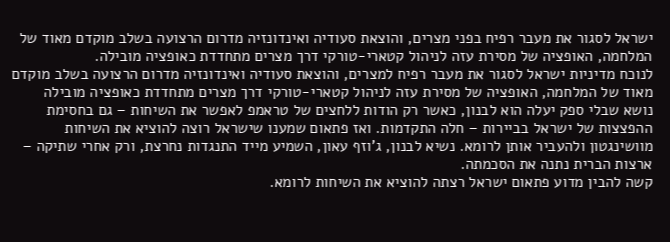ישראל לסגור את מעבר רפיח בפני מצרים, והוצאת סעודיה ואינדונזיה מדרום הרצועה בשלב מוקדם מאוד של המלחמה, האופציה של מסירת עזה לניהול קטארי-טורקי דרך מצרים מתחדדת כאופציה מובילה.
לנוכח מדיניות ישראל לסגור את מעבר רפיח למצרים, והוצאת סעודיה ואינדונזיה מדרום הרצועה בשלב מוקדם מאוד של המלחמה, האופציה של מסירת עזה לניהול קטארי-טורקי דרך מצרים מתחדדת כאופציה מובילה
נושא שבלי ספק יעלה הוא לבנון, כאשר רק הודות ללחצים של טראמפ לאפשר את השיחות – גם בחסימת ההפצצות של ישראל בביירות – חלה התקדמות. ואז פתאום שמענו שישראל רוצה להוציא את השיחות מוושינגטון ולהעביר אותן לרומא. נשיא לבנון, ג'וזף עאון, השמיע מייד התנגדות נחרצת, ורק אחרי שתיקה – ארצות הברית נתנה את הסכמתה.
קשה להבין מדוע פתאום ישראל רצתה להוציא את השיחות לרומא.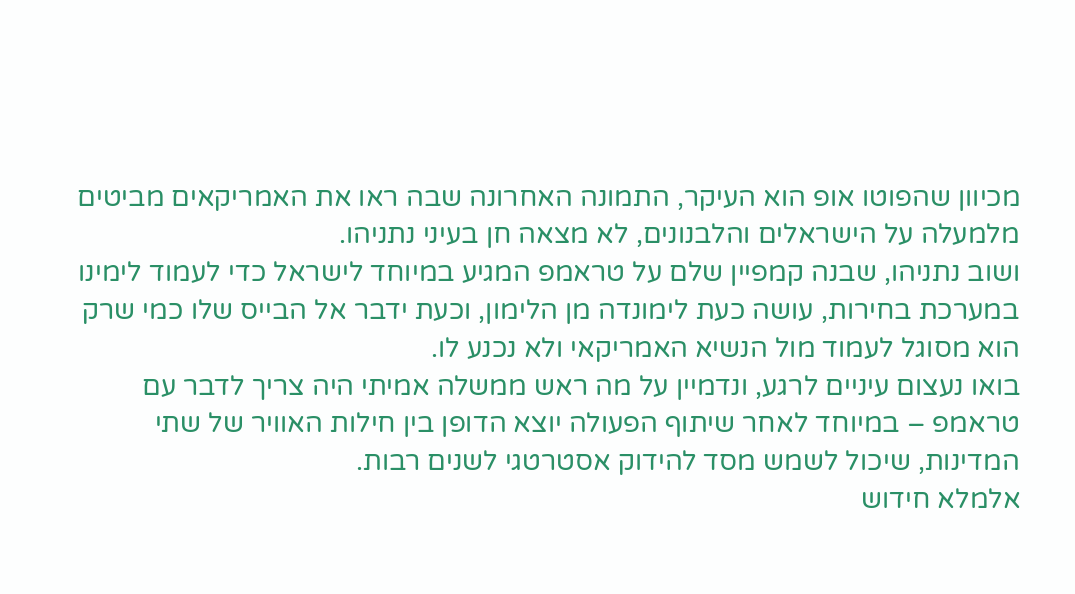מכיוון שהפוטו אופ הוא העיקר, התמונה האחרונה שבה ראו את האמריקאים מביטים מלמעלה על הישראלים והלבנונים, לא מצאה חן בעיני נתניהו.
ושוב נתניהו, שבנה קמפיין שלם על טראמפ המגיע במיוחד לישראל כדי לעמוד לימינו במערכת בחירות, עושה כעת לימונדה מן הלימון, וכעת ידבר אל הבייס שלו כמי שרק הוא מסוגל לעמוד מול הנשיא האמריקאי ולא נכנע לו.
בואו נעצום עיניים לרגע, ונדמיין על מה ראש ממשלה אמיתי היה צריך לדבר עם טראמפ – במיוחד לאחר שיתוף הפעולה יוצא הדופן בין חילות האוויר של שתי המדינות, שיכול לשמש מסד להידוק אסטרטגי לשנים רבות.
אלמלא חידוש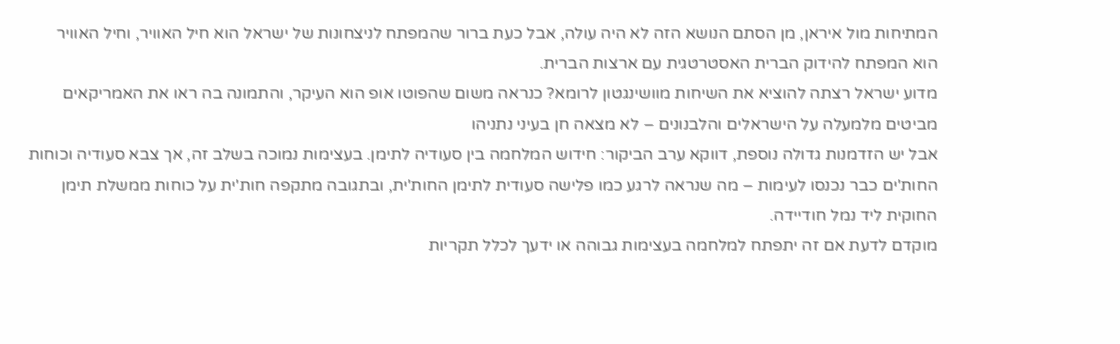המתיחות מול איראן, מן הסתם הנושא הזה לא היה עולה, אבל כעת ברור שהמפתח לניצחונות של ישראל הוא חיל האוויר, וחיל האוויר הוא המפתח להידוק הברית האסטרטגית עם ארצות הברית.
מדוע ישראל רצתה להוציא את השיחות מוושינגטון לרומא? כנראה משום שהפוטו אופ הוא העיקר, והתמונה בה ראו את האמריקאים מביטים מלמעלה על הישראלים והלבנונים – לא מצאה חן בעיני נתניהו
אבל יש הזדמנות גדולה נוספת, דווקא ערב הביקור: חידוש המלחמה בין סעודיה לתימן. בעצימות נמוכה בשלב זה, אך צבא סעודיה וכוחות החות'ים כבר נכנסו לעימות – מה שנראה לרגע כמו פלישה סעודית לתימן החות'ית, ובתגובה מתקפה חות'ית על כוחות ממשלת תימן החוקית ליד נמל חודיידה.
מוקדם לדעת אם זה יתפתח למלחמה בעצימות גבוהה או ידעך לכלל תקריות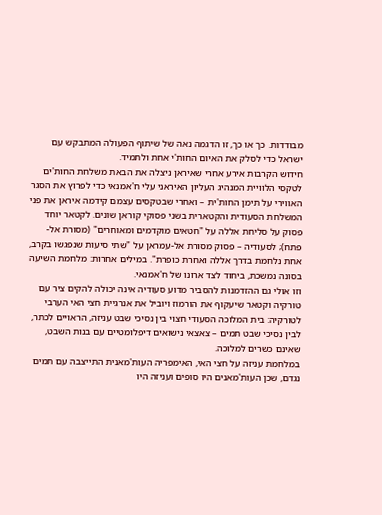מבודדות. כך או כך, זו הדגמה נאה של שיתוף הפעולה המתבקש עם ישראל כדי לסלק את האיום החות'י אחת ולתמיד.
חידוש הקרבות אירע אחרי שאיראן ניצלה את הבאת משלחת החות'ים לטקסי הלוויית המנהיג העליון האיראני עלי ח'אמנאי כדי לפרוץ את הסגר האווירי על תימן החות'ית – ואחרי שבטקסים עצמם קידמה איראן את פני המשלחת הסעודית והקטארית בשני פסוקי קוראן שונים. לקטאר יוחד פסוק על סליחת אללה על "חטאים מוקדמים ומאוחרים" (מסורת אל-פתח); לסעודיה – פסוק מסורת אל-עמראן על "שתי סיעות שנפגשו בקרב, אחת נלחמת בדרך אללה ואחרת כופרת". במילים אחרות: מלחמת השיעה בסונה נמשכת, ביחוד לצד ארונו של ח'אמנאי.
וזו אולי גם ההזדמנות להסביר מדוע סעודיה אינה יכולה להקים ציר עם טורקיה וקטאר שיעקוף את הורמוז ויוביל את אנרגיית חצי האי הערבי לטורקיה: בית המלוכה הסעודי חצוי בין נסיכי שבט עניזה, הראויים לכתר, לבין נסיכי שבט תמים – צאצאי נישואים דיפלומטיים עם בנות השבט, שאינם כשרים למלוכה.
במלחמת עניזה על חצי האי, האימפריה העות'מאנית התייצבה עם תמים נגדם, שכן העות'מאנים היו סופים ועניזה היו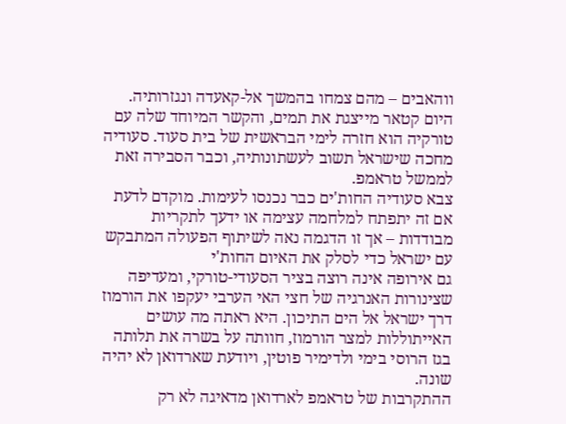ווהאבים – מהם צמחו בהמשך אל-קאעדה ונגזרותיה. היום קטאר מייצגת את תמים, והקשר המיוחד שלה עם טורקיה הוא חזרה לימי הבראשית של בית סעוד. סעודיה מחכה שישראל תשוב לעשתונותיה, וכבר הסבירה זאת לממשל טראמפ.
צבא סעודיה החות'ים כבר נכנסו לעימות. מוקדם לדעת אם זה יתפתח למלחמה עצימה או ידעך לתקריות מבודדות – אך זו הדגמה נאה לשיתוף הפעולה המתבקש עם ישראל כדי לסלק את האיום החות'י
גם אירופה אינה רוצה בציר הסעודי-טורקי, ומעדיפה שצינורות האנרגיה של חצי האי הערבי יעקפו את הורמוז דרך ישראל אל הים התיכון. היא ראתה מה עושים האייתוללות למצר הורמוז, חוותה על בשרה את תלותה בגז הרוסי בימי ולדימיר פוטין, ויודעת שארדואן לא יהיה שונה.
ההתקרבות של טראמפ לארדואן מדאיגה לא רק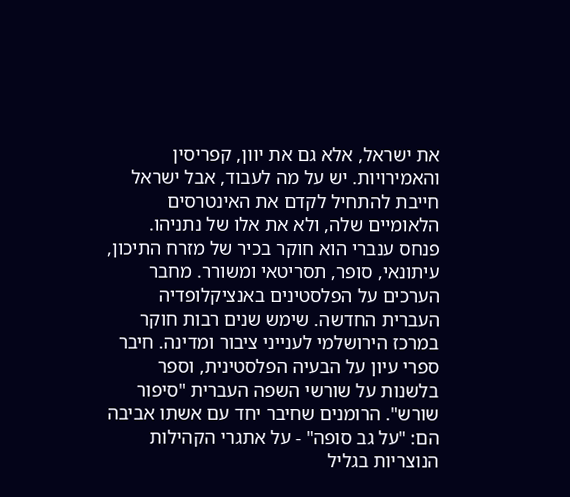את ישראל, אלא גם את יוון, קפריסין והאמירויות. יש על מה לעבוד, אבל ישראל חייבת להתחיל לקדם את האינטרסים הלאומיים שלה, ולא את אלו של נתניהו.
פנחס ענברי הוא חוקר בכיר של מזרח התיכון, עיתונאי, סופר, תסריטאי ומשורר. מחבר הערכים על הפלסטינים באנציקלופדיה העברית החדשה. שימש שנים רבות חוקר במרכז הירושלמי לענייני ציבור ומדינה. חיבר ספרי עיון על הבעיה הפלסטינית, וספר בלשנות על שורשי השפה העברית "סיפור שורש". הרומנים שחיבר יחד עם אשתו אביבה הם: "על גב סופה" - על אתגרי הקהילות הנוצריות בגליל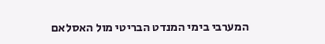המערבי בימי המנדט הבריטי מול האסלאם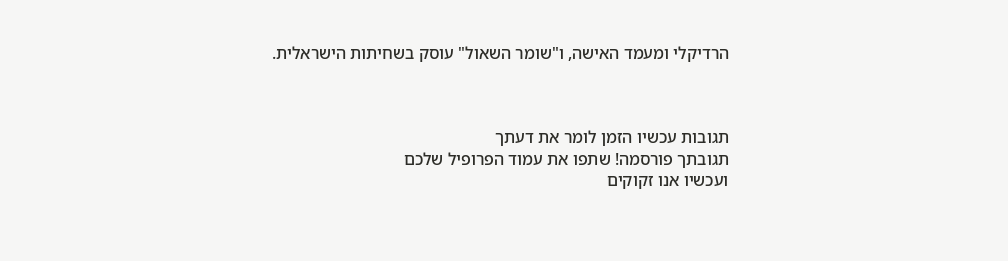הרדיקלי ומעמד האישה, ו"שומר השאול" עוסק בשחיתות הישראלית.



תגובות עכשיו הזמן לומר את דעתך
תגובתך פורסמה! שתפו את עמוד הפרופיל שלכם
ועכשיו אנו זקוקים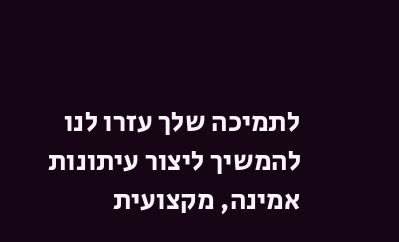לתמיכה שלך עזרו לנו להמשיך ליצור עיתונות אמינה, מקצועית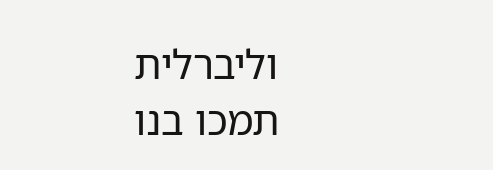וליברלית
תמכו בנו